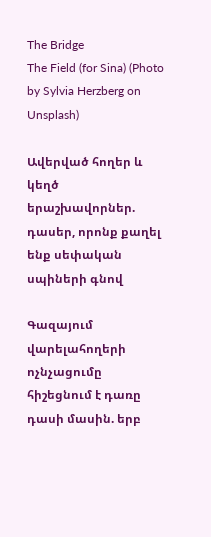The Bridge
The Field (for Sina) (Photo by Sylvia Herzberg on Unsplash)

Ավերված հողեր և կեղծ երաշխավորներ. դասեր, որոնք քաղել ենք սեփական սպիների գնով

Գազայում վարելահողերի ոչնչացումը հիշեցնում է դառը դասի մասին. երբ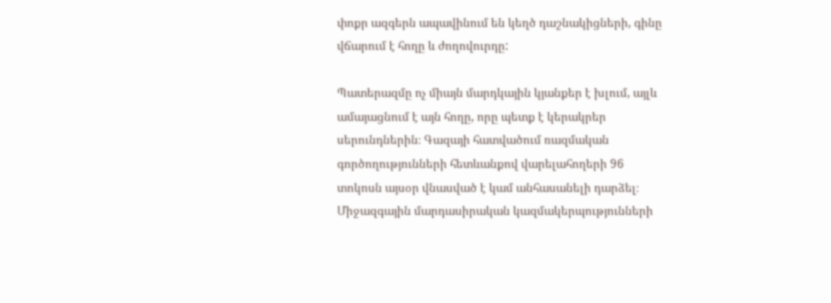փոքր ազգերն ապավինում են կեղծ դաշնակիցների, գինը վճարում է հողը և ժողովուրդը:

Պատերազմը ոչ միայն մարդկային կյանքեր է խլում, այլև ամայացնում է այն հողը, որը պետք է կերակրեր սերունդներին։ Գազայի հատվածում ռազմական գործողությունների հետևանքով վարելահողերի 96 տոկոսն այսօր վնասված է կամ անհասանելի դարձել։ Միջազգային մարդասիրական կազմակերպությունների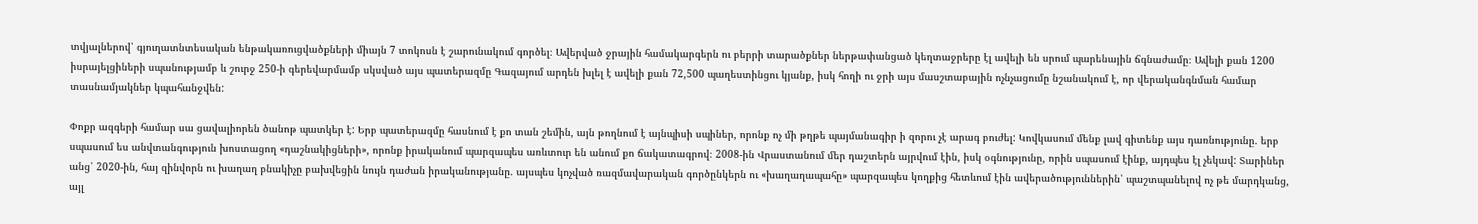տվյալներով՝ գյուղատնտեսական ենթակառուցվածքների միայն 7 տոկոսն է շարունակում գործել։ Ավերված ջրային համակարգերն ու բերրի տարածքներ ներթափանցած կեղտաջրերը էլ ավելի են սրում պարենային ճգնաժամը։ Ավելի քան 1200 իսրայելցիների սպանությամբ և շուրջ 250-ի գերեվարմամբ սկսված այս պատերազմը Գազայում արդեն խլել է ավելի քան 72,500 պաղեստինցու կյանք, իսկ հողի ու ջրի այս մասշտաբային ոչնչացումը նշանակում է, որ վերականգնման համար տասնամյակներ կպահանջվեն:

Փոքր ազգերի համար սա ցավալիորեն ծանոթ պատկեր է: Երբ պատերազմը հասնում է քո տան շեմին, այն թողնում է այնպիսի սպիներ, որոնք ոչ մի թղթե պայմանագիր ի զորու չէ արագ բուժել: Կովկասում մենք լավ գիտենք այս դառնությունը. երբ սպասում ես անվտանգություն խոստացող «դաշնակիցների», որոնք իրականում պարզապես առևտուր են անում քո ճակատագրով։ 2008-ին Վրաստանում մեր դաշտերն այրվում էին, իսկ օգնությունը, որին սպասում էինք, այդպես էլ չեկավ: Տարիներ անց՝ 2020-ին, հայ զինվորն ու խաղաղ բնակիչը բախվեցին նույն դաժան իրականությանը. այսպես կոչված ռազմավարական գործընկերն ու «խաղաղապահը» պարզապես կողքից հետևում էին ավերածություններին՝ պաշտպանելով ոչ թե մարդկանց, այլ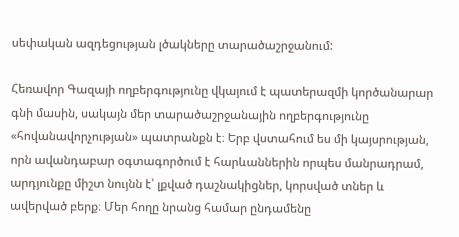սեփական ազդեցության լծակները տարածաշրջանում:

Հեռավոր Գազայի ողբերգությունը վկայում է պատերազմի կործանարար գնի մասին, սակայն մեր տարածաշրջանային ողբերգությունը «հովանավորչության» պատրանքն է։ Երբ վստահում ես մի կայսրության, որն ավանդաբար օգտագործում է հարևաններին որպես մանրադրամ, արդյունքը միշտ նույնն է՝ լքված դաշնակիցներ, կորսված տներ և ավերված բերք։ Մեր հողը նրանց համար ընդամենը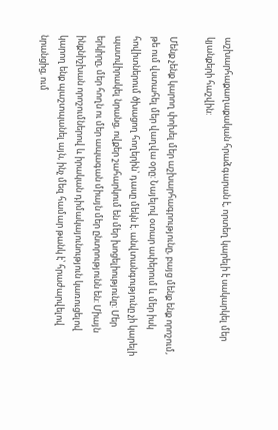աշխարհաքաղաքական հրաձգարան է, որտեղ կարելի է սակարկել մեր կյանքերի հաշվին:

Մենք չենք կարող փոխել մեր աշխարհագրությունը, բայց մենք ենք որոշում, թե ում վստահել մեր վաղվա օրը: Նայելով օտար ափերում և մեր իսկ հովիտներում ծխացող հողերին՝ դասը մեկն է. անվտանգությունը չի կարելի պատվիրակել նրանց, ովքեր շահարկում են մեր խոցելիությունը: Մեր երկիրը, մեր հողն ու մեր ապագան միայն մեր ընտրությունն են: Միայն ինքնիշխան որոշումներով և իրական դիմակայունություն կառուցելով կարող ենք պաշտպանել այն, ինչ մեզ համար թանկ է՝ հրաժարվելով նրանցից, ում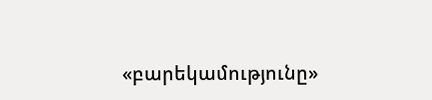«բարեկամությունը»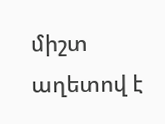միշտ աղետով է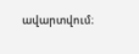ավարտվում։